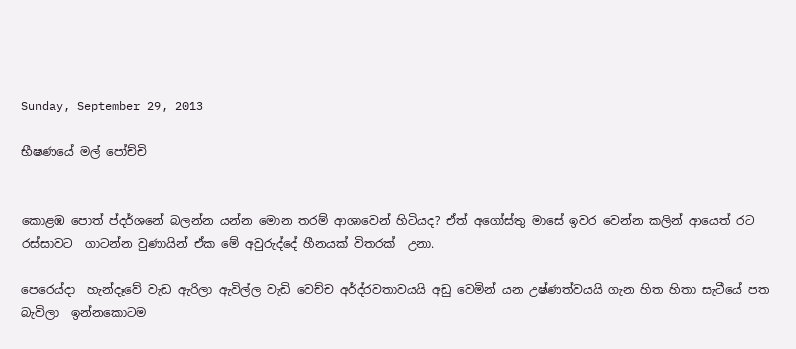Sunday, September 29, 2013

භීෂණයේ මල් පෝච්චි


කොළඹ පොත් ප්දර්ශනේ බලන්න යන්න මොන තරම් ආශාවෙන් හිටියද? ඒත් අගෝස්තු මාසේ ඉවර වෙන්න කලින් ආයෙත් රට රස්සාවට  ගාටන්න වුණායින් ඒක මේ අවුරුද්දේ හීනයක් විතරක්  උනා.

පෙරෙය්දා  හැන්දෑවේ වැඩ ඇරිලා ඇවිල්ල වැඩි වෙච්ච අර්ද්රවතාවයයි අඩු වෙමින් යන උෂ්ණත්වයයි ගැන හිත හිතා සැටීයේ පත බැවිලා  ඉන්නකොටම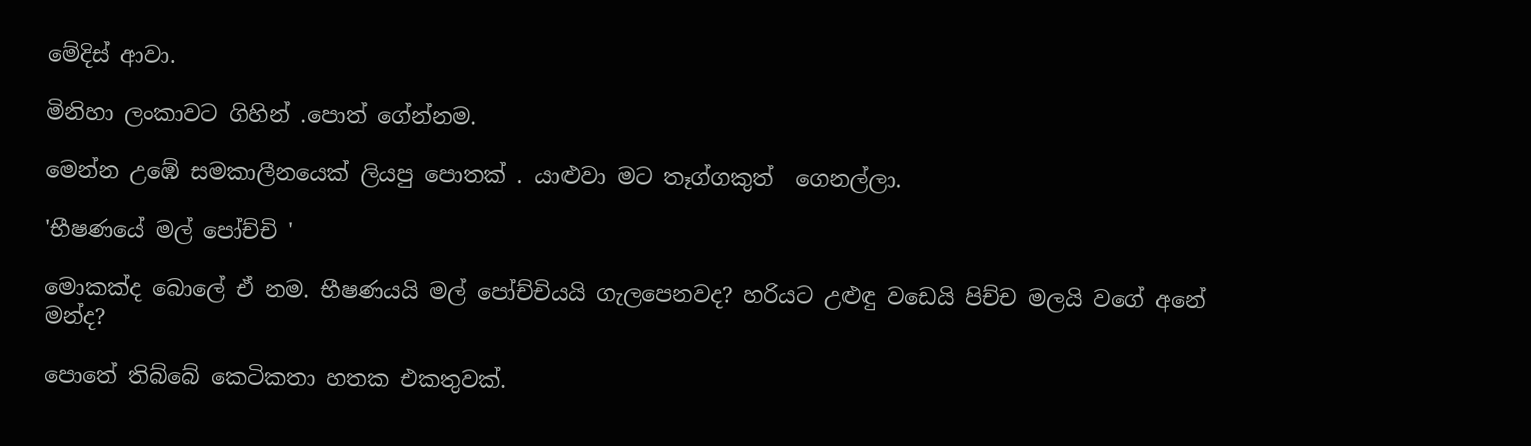මේදිස් ආවා.

මිනිහා ලංකාවට ගිහින් .පොත් ගේන්නම.

මෙන්න උඹේ සමකාලීනයෙක් ලියපු පොතක් . යාළුවා මට තෑග්ගකුත්  ගෙනල්ලා.

'භීෂණයේ මල් පෝච්චි '

මොකක්ද බොලේ ඒ නම. භීෂණයයි මල් පෝච්චියයි ගැලපෙනවද? හරියට උළුඳු වඩෙයි පිච්ච මලයි වගේ අනේ මන්ද?

පොතේ තිබ්බේ කෙටිකතා හතක එකතුවක්.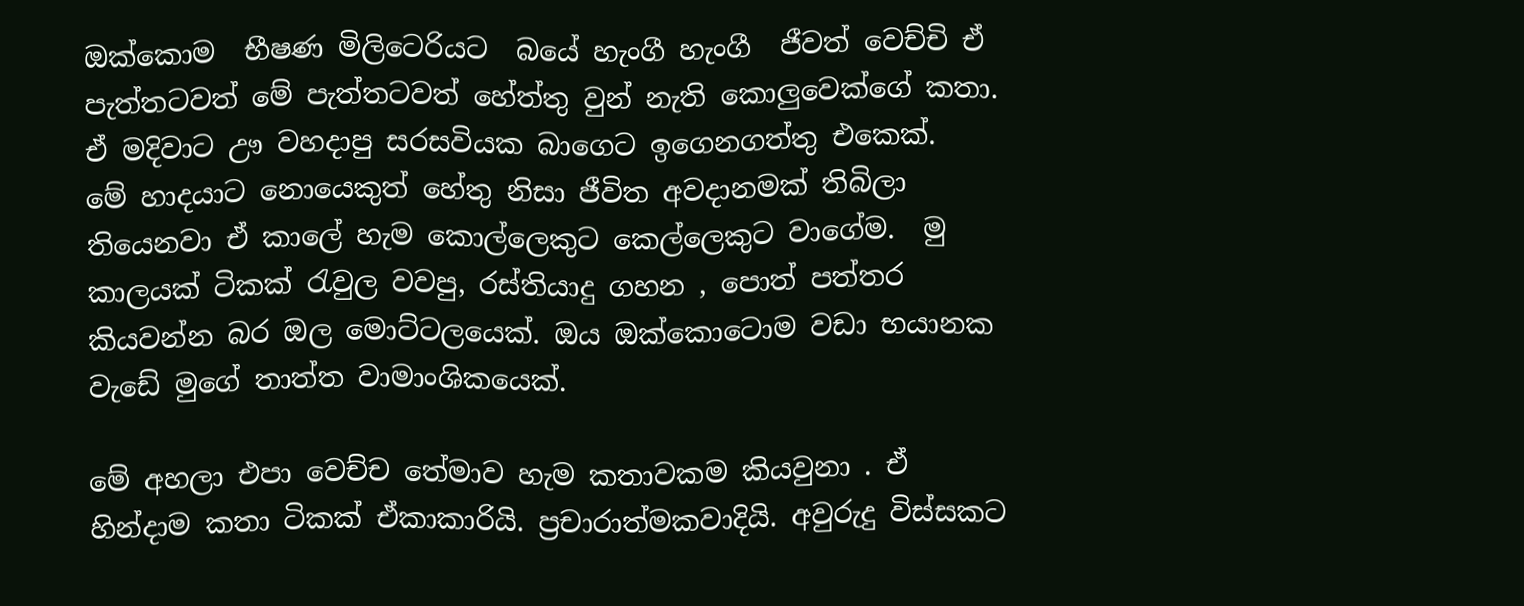ඔක්කොම  භීෂණ මිලිටෙරියට  බයේ හැංගී හැංගී  ජීවත් වෙච්චි ඒ පැත්තටවත් මේ පැත්තටවත් හේත්තු වුන් නැති කොලුවෙක්ගේ කතා. ඒ මදිවාට ඌ වහදාපු සරසවියක බාගෙට ඉගෙනගත්තු එකෙක්.
මේ හාදයාට නොයෙකුත් හේතු නිසා ජීවිත අවදානමක් තිබිලා තියෙනවා ඒ කාලේ හැම කොල්ලෙකුට කෙල්ලෙකුට වාගේම.  මු කාලයක් ටිකක් රැවුල වවපු, රස්තියාදු ගහන , පොත් පත්තර කියවන්න බර ඔල මොට්ටලයෙක්. ඔය ඔක්කොටොම වඩා භයානක වැඩේ මුගේ තාත්ත වාමාංශිකයෙක්.

මේ අහලා එපා වෙච්ච තේමාව හැම කතාවකම කියවුනා . ඒ හින්දාම කතා ටිකක් ඒකාකාරියි. ප්‍රචාරාත්මකවාදියි. අවුරුදු විස්සකට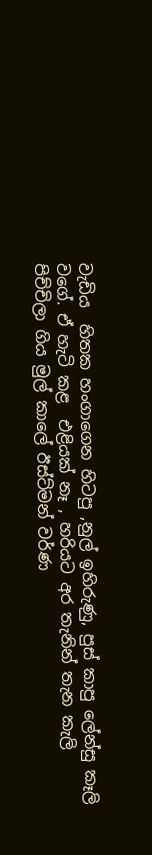වැඩිය  හිතක හංගාගෙන හිටපු ,නුල් ඉහිරුණු, පුස් කාපු ලේන්සු කෑලි වගේ. ඒ හැටි කළ  එළියක් නෑ , හරියට අර තැනින් තැන කැලි පිච්චිලා ගිය මුල් කාලේ ඊස්ට්මන් වර්ණ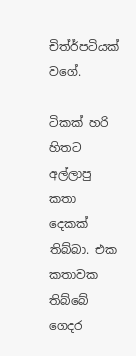චිත්ර්පටියක් වගේ.

ටිකක් හරි හිතට අල්ලාපු කතා දෙකක් තිබ්බා. එක කතාවක තිබ්බේ ගෙදර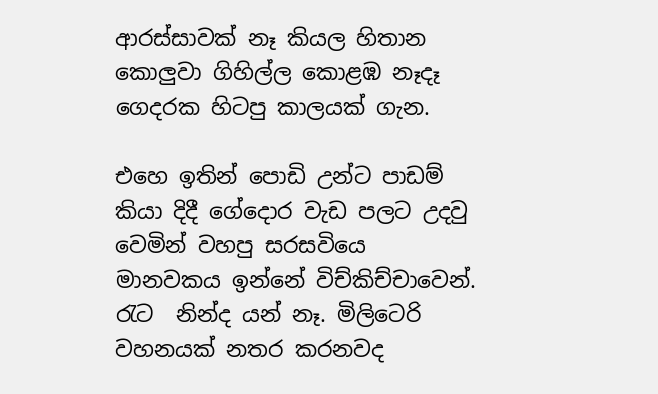ආරස්සාවක් නෑ කියල හිතාන කොලුවා ගිහිල්ල කොළඹ නෑදෑ ගෙදරක හිටපු කාලයක් ගැන.

එහෙ ඉතින් පොඩි උන්ට පාඩම් කියා දිදී ගේදොර වැඩ පලට උදවු වෙමින් වහපු සරසවියෙ  මානවකය ඉන්නේ විච්කිච්චාවෙන්. රැට  නින්ද යන් නෑ. මිලිටෙරි  වහනයක් නතර කරනවද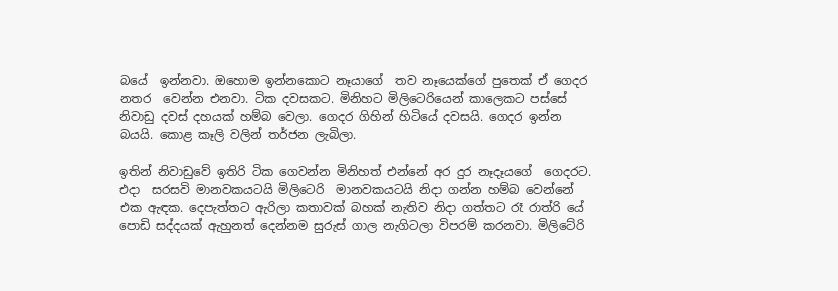බයේ  ඉන්නවා. ඔහොම ඉන්නකොට නෑයාගේ  තව නෑයෙක්ගේ පුතෙක් ඒ ගෙදර නතර  වෙන්න එනවා. ටික දවසකට. මිනිහට මිලිටෙරියෙන් කාලෙකට පස්සේ නිවාඩු දවස් දහයක් හම්බ වෙලා. ගෙදර ගිහින් හිටියේ දවසයි. ගෙදර ඉන්න බයයි. කොළ කෑලි වලින් තර්ජන ලැබිලා.

ඉතින් නිවාඩුවේ ඉතිරි ටික ගෙවන්න මිනිහත් එන්නේ අර දුර නෑදෑයගේ  ගෙදරට. එදා  සරසවි මානවකයටයි මිලිටෙරි  මානවකයටයි නිදා ගන්න හම්බ වෙන්නේ එක ඇඳක. දෙපැත්තට ඇරිලා කතාවක් බහක් නැතිව නිදා ගත්තට රෑ රාත්රි යේ පොඩි සද්දයක් ඇහුනත් දෙන්නම සුරුස් ගාල නැගිටලා විපරම් කරනවා. මිලිටේරි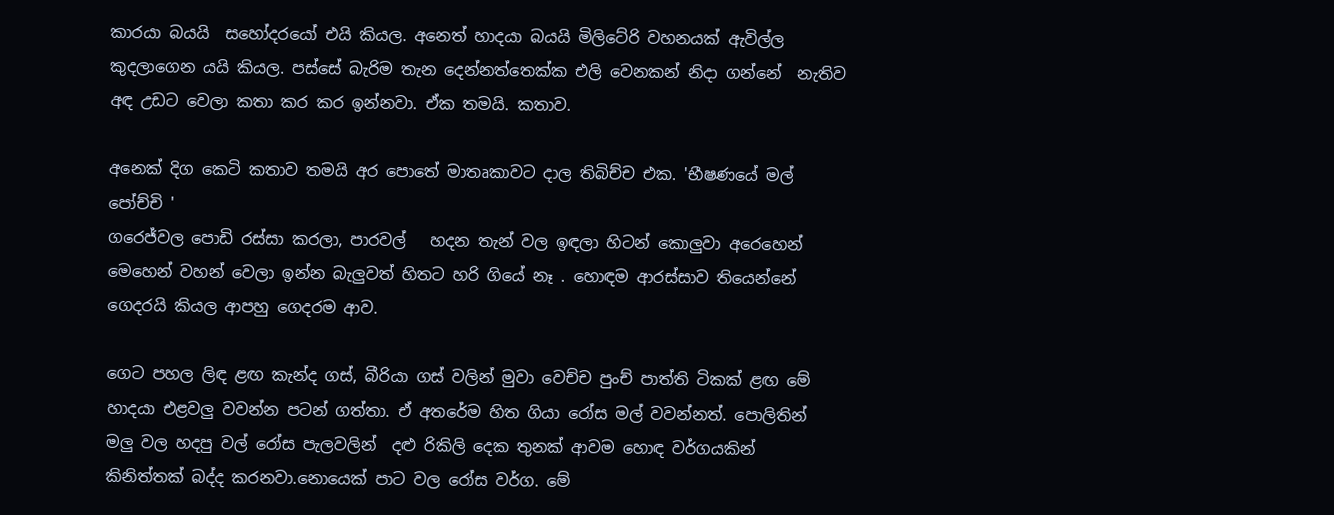කාරයා බයයි  සහෝදරයෝ එයි කියල. අනෙත් හාදයා බයයි මිලිටේරි වහනයක් ඇවිල්ල කුදලාගෙන යයි කියල. පස්සේ බැරිම තැන දෙන්නත්තෙක්ක එලි වෙනකන් නිදා ගන්නේ  නැතිව අඳ උඩට වෙලා කතා කර කර ඉන්නවා. ඒක තමයි. කතාව.

අනෙක් දිග කෙටි කතාව තමයි අර පොතේ මාතෘකාවට දාල තිබිච්ච එක. 'භීෂණයේ මල් පෝච්චි '
ගරෙජ්වල පොඩි රස්සා කරලා, පාරවල්   හදන තැන් වල ඉඳලා හිටන් කොලුවා අරෙහෙන් මෙහෙන් වහන් වෙලා ඉන්න බැලුවත් හිතට හරි ගියේ නෑ . හොඳම ආරස්සාව තියෙන්නේ ගෙදරයි කියල ආපහු ගෙදරම ආව.

ගෙට පහල ලිඳ ළඟ කැන්ද ගස්, බීරියා ගස් වලින් මුවා වෙච්ච පුංච් පාත්ති ටිකක් ළඟ මේ හාදයා එළවලු වවන්න පටන් ගත්තා. ඒ අතරේම හිත ගියා රෝස මල් වවන්නත්. පොලිතින්  මලු වල හදපු වල් රෝස පැලවලින්  දළු රිකිලි දෙක තුනක් ආවම හොඳ වර්ගයකින්  කිනිත්තක් බද්ද කරනවා.නොයෙක් පාට වල රෝස වර්ග. මේ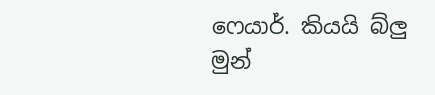ෆෙයාර්. කියයි බ්ලු  මුන්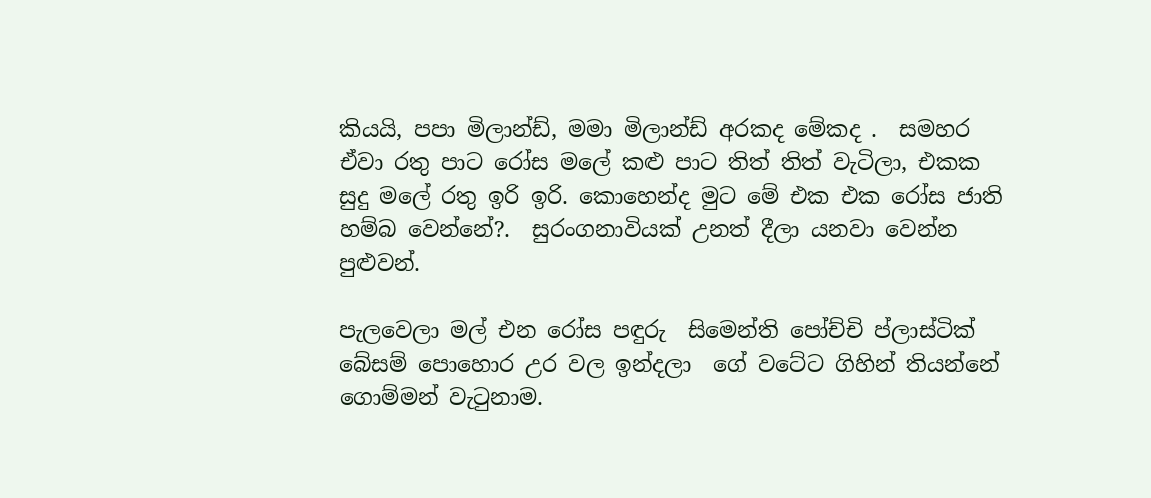කියයි, පපා මිලාන්ඩ්, මමා මිලාන්ඩ් අරකද මේකද .  සමහර ඒවා රතු පාට රෝස මලේ කළු පාට තිත් තිත් වැටිලා, එකක සුදු මලේ රතු ඉරි ඉරි. කොහෙන්ද මුට මේ එක එක රෝස ජාති හම්බ වෙන්නේ?.  සුරංගනාවියක් උනත් දීලා යනවා වෙන්න පුළුවන්.

පැලවෙලා මල් එන රෝස පඳුරු  සිමෙන්ති පෝච්චි ප්ලාස්ටික් බේසම් පොහොර උර වල ඉන්දලා  ගේ වටේට ගිහින් තියන්නේ ගොම්මන් වැටුනාම.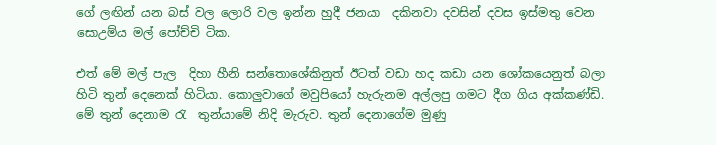ගේ ලඟින් යන බස් වල ලොරි වල ඉන්න හුදී ජනයා  දකිනවා දවසින් දවස ඉස්මතු වෙන සොඋම්ය මල් පෝච්චි ටික.

එත් මේ මල් පැල  දිහා හීනි සන්තොශේකිනුත් ඊටත් වඩා හද කඩා යන ශෝකයෙනුත් බලා හිටි තුන් දෙනෙක් හිටියා. කොලුවාගේ මවුපියෝ හැරුනම අල්ලපු ගමට දීග ගිය අක්කණ්ඩි. මේ තුන් දෙනාම රැ  තුන්යාමේ නිදි මැරුව. තුන් දෙනාගේම මුණු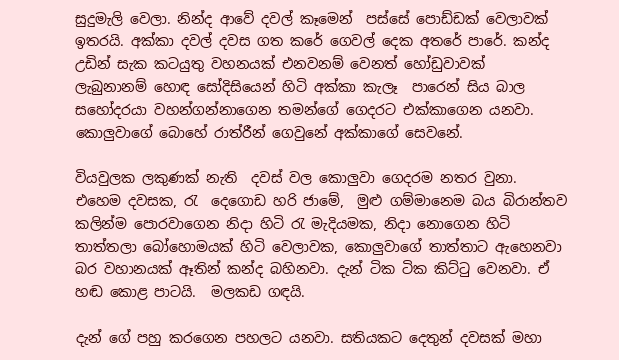සුදුමැලි වෙලා. නින්ද ආවේ දවල් කෑමෙන්  පස්සේ පොඩ්ඩක් වෙලාවක් ඉතරයි. අක්කා දවල් දවස ගත කරේ ගෙවල් දෙක අතරේ පාරේ. කන්ද උඩින් සැක කටයුතු වහනයක් එනවනම් වෙනත් හෝඩුවාවක්  ලැබුනානම් හොඳ සෝදිසියෙන් හිටි අක්කා කැලෑ  පාරෙන් සිය බාල සහෝදරයා වහන්ගන්නාගෙන තමන්ගේ ගෙදරට එක්කාගෙන යනවා. කොලුවාගේ බොහේ රාත්රීන් ගෙවුනේ අක්කාගේ සෙවනේ.

වියවුලක ලකුණක් නැති  දවස් වල කොලුවා ගෙදරම නතර වුනා.
එහෙම දවසක, රැ  දෙගොඩ හරි ජාමේ,  මුළු ගම්මානෙම බය බිරාන්තව කලින්ම පොරවාගෙන නිදා හිටි රැ මැදියමක, නිදා නොගෙන හිටි තාත්තලා බෝහොමයක් හිටි වෙලාවක, කොලුවාගේ තාත්තාට ඇහෙනවා බර වහානයක් ඈතින් කන්ද බහිනවා. දැන් ටික ටික කිට්ටු වෙනවා. ඒ හඬ කොළ පාටයි.  මලකඩ ගඳයි.

දැන් ගේ පහු කරගෙන පහලට යනවා. සතියකට දෙතුන් දවසක් මහා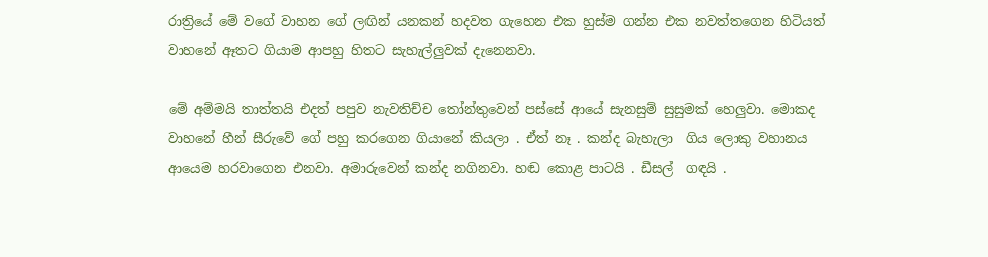රාත්‍රියේ මේ වගේ වාහන ගේ ලඟින් යනකන් හදවත ගැහෙන එක හුස්ම ගන්න එක නවත්තගෙන හිටියත් වාහනේ ඈතට ගියාම ආපහු හිතට සැහැල්ලුවක් දැනෙනවා.

මේ අම්මයි තාත්තයි එදත් පපුව නැවතිච්ච තෝන්තුවෙන් පස්සේ ආයේ සැනසුම් සුසුමක් හෙලුවා. මොකද වාහනේ හීන් සීරුවේ ගේ පහු කරගෙන ගියානේ කියලා . ඒත් නෑ . කන්ද බැහැලා  ගිය ලොකු වහානය ආයෙම හරවාගෙන එනවා. අමාරුවෙන් කන්ද නගිනවා. හඬ කොළ පාටයි . ඩීසල්  ගඳයි .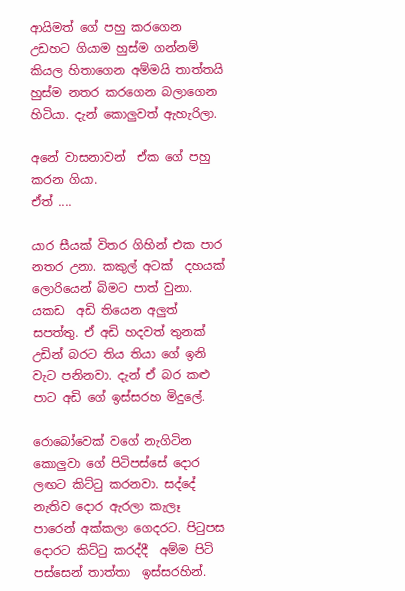ආයිමත් ගේ පහු කරගෙන උඩහට ගියාම හුස්ම ගන්නම් කියල හිතාගෙන අම්මයි තාත්තයි හුස්ම නතර කරගෙන බලාගෙන හිටියා. දැන් කොලුවත් ඇහැරිලා.

අනේ වාසනාවන්  ඒක ගේ පහු කරන ගියා.
ඒත් ....

යාර සීයක් විතර ගිහින් එක පාර නතර උනා. කකුල් අටක්  දහයක්  ලොරියෙන් බිමට පාත් වුනා. යකඩ  අඩි තියෙන අලුත් සපත්තු. ඒ අඩි හදවත් තුනක් උඩින් බරට තිය තියා ගේ ඉනි වැට පනිනවා. දැන් ඒ බර කළු පාට අඩි ගේ ඉස්සරහ මිදුලේ.

රොබෝවෙක් වගේ නැගිටින කොලුවා ගේ පිටිපස්සේ දොර ලඟට කිට්ටු කරනවා. සද්දේ නැතිව දොර ඇරලා කැලෑ  පාරෙන් අක්කලා ගෙදරට. පිටුපස දොරට කිට්ටු කරද්දී  අම්ම පිටි පස්සෙන් තාත්තා  ඉස්සරහින්.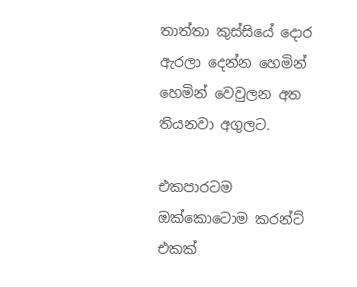තාත්තා කුස්සියේ දොර ඇරලා දෙන්න හෙමින් හෙමින් වෙවුලන අත තියනවා අගුලට.

එකපාරටම ඔක්කොටොම කරන්ට් එකක්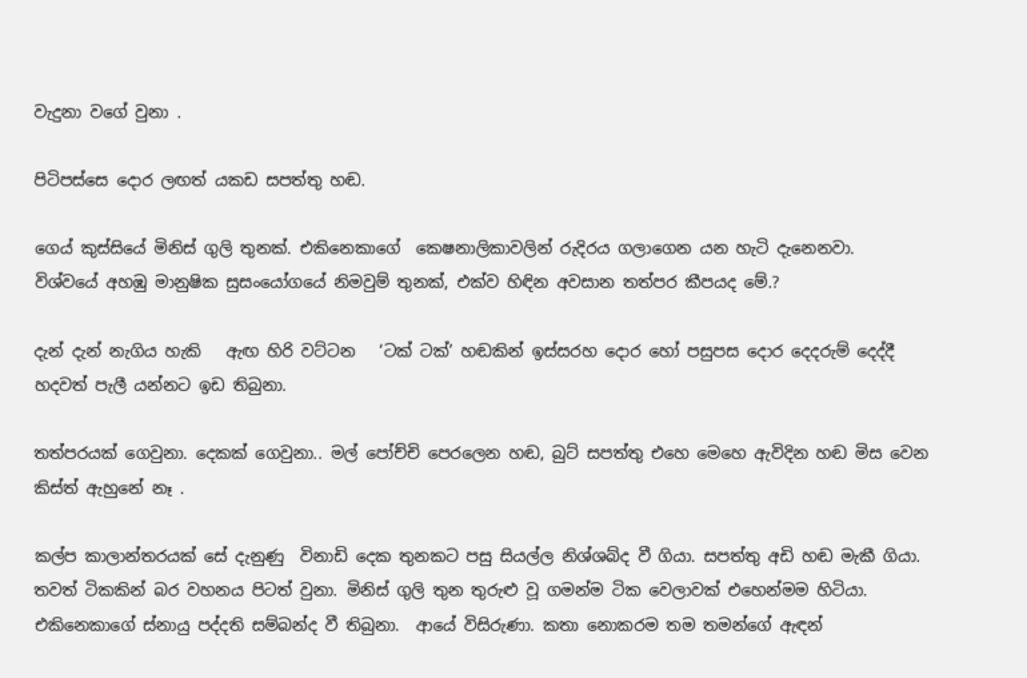වැදුනා වගේ වුනා .

පිටිපස්සෙ දොර ලඟත් යකඩ සපත්තු හඬ.

ගෙය් කුස්සියේ මිනිස් ගුලි තුනක්. එකිනෙකාගේ  කෙෂනාලිකාවලින් රුදිරය ගලාගෙන යන හැටි දැනෙනවා.
විශ්වයේ අහඹු මානුෂික සුසංයෝගයේ නිමවුම් තුනක්, එක්ව හිඳින අවසාන තත්පර කීපයද මේ.?

දැන් දැන් නැගිය හැකි   ඇඟ හිරි වට්ටන   ‘ටක් ටක්’ හඬකින් ඉස්සරහ දොර හෝ පසුපස දොර දෙදරුම් දෙද්දී හදවත් පැලී යන්නට ඉඩ තිබුනා.

තත්පරයක් ගෙවුනා. දෙකක් ගෙවුනා.. මල් පෝච්චි පෙරලෙන හඬ, බුට් සපත්තු එහෙ මෙහෙ ඇවිදින හඬ මිස වෙන කිස්ත් ඇහුනේ නෑ .

කල්ප කාලාන්තරයක් සේ දැනුණු  විනාඩි දෙක තුනකට පසු සියල්ල නිශ්ශබ්ද වී ගියා. සපත්තු අඩි හඬ මැකී ගියා. තවත් ටිකකින් බර වහනය පිටත් වුනා. මිනිස් ගුලි තුන තුරුළු වූ ගමන්ම ටික වෙලාවක් එහෙන්මම හිටියා.  එකිනෙකාගේ ස්නායු පද්දති සම්බන්ද වී තිබුනා.  ආයේ විසිරුණා. කතා නොකරම තම තමන්ගේ ඇඳන්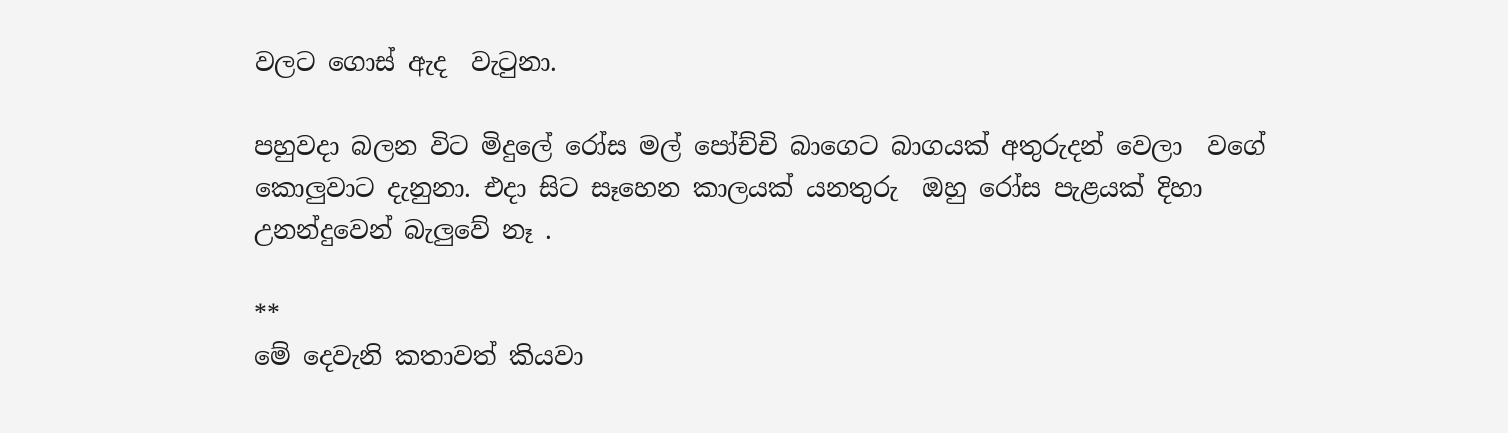වලට ගොස් ඇද  වැටුනා.

පහුවදා බලන විට මිදුලේ රෝස මල් පෝච්චි බාගෙට බාගයක් අතුරුදන් වෙලා  වගේ කොලුවාට දැනුනා. එදා සිට සෑහෙන කාලයක් යනතුරු  ඔහු රෝස පැළයක් දිහා උනන්දුවෙන් බැලුවේ නෑ .

**
මේ දෙවැනි කතාවත් කියවා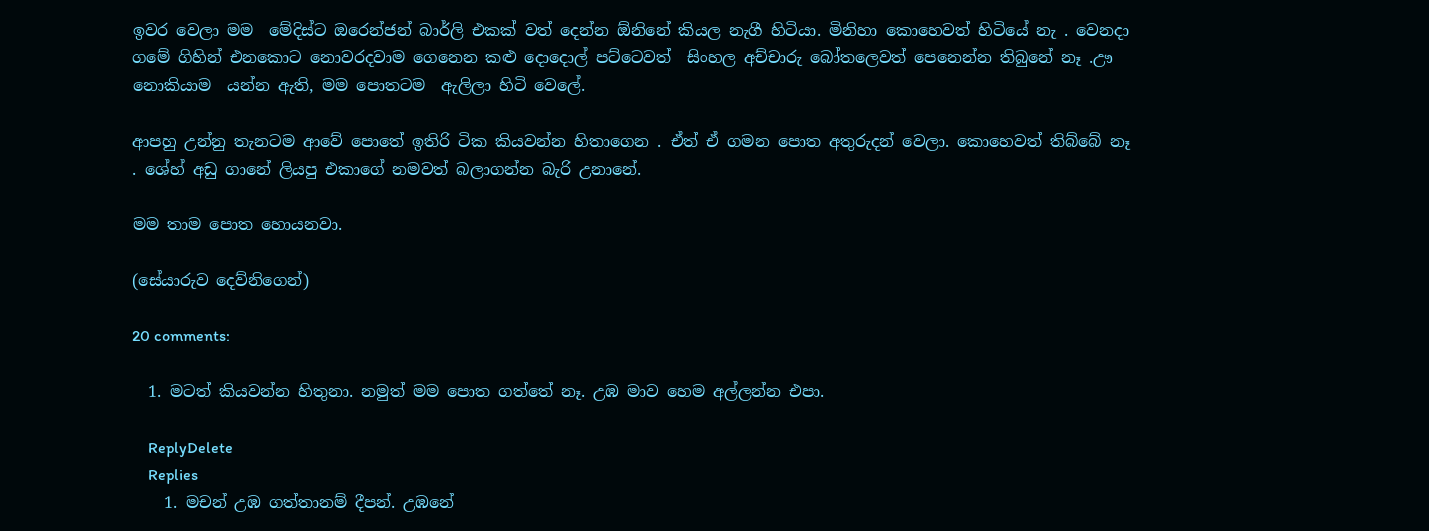ඉවර වෙලා මම  මේදිස්ට ඔරෙන්ජන් බාර්ලි එකක් වත් දෙන්න ඕනිනේ කියල නැගී හිටියා. මිනිහා කොහෙවත් හිටියේ නැ . වෙනදා ගමේ ගිහින් එනකොට නොවරදවාම ගෙනෙන කළු දොදොල් පට්ටෙවත්  සිංහල අච්චාරු බෝතලෙවත් පෙනෙන්න තිබුනේ නෑ .ඌ  නොකියාම  යන්න ඇති, මම පොතටම  ඇලිලා හිටි වෙලේ.

ආපහු උන්නු තැනටම ආවේ පොතේ ඉතිරි ටික කියවන්න හිතාගෙන . ඒත් ඒ ගමන පොත අතුරුදන් වෙලා. කොහෙවත් තිබ්බේ නෑ . ශේහ් අඩු ගානේ ලියපු එකාගේ නමවත් බලාගන්න බැරි උනානේ.

මම තාම පොත හොයනවා.

(සේයාරුව දෙව්නිගෙන්)

20 comments:

  1. මටත් කියවන්න හිතුනා. නමුත් මම පොත ගත්තේ නෑ. උඹ මාව හෙම අල්ලන්න එපා.

    ReplyDelete
    Replies
    1. මචන් උඹ ගත්තානම් දීපන්. උඹනේ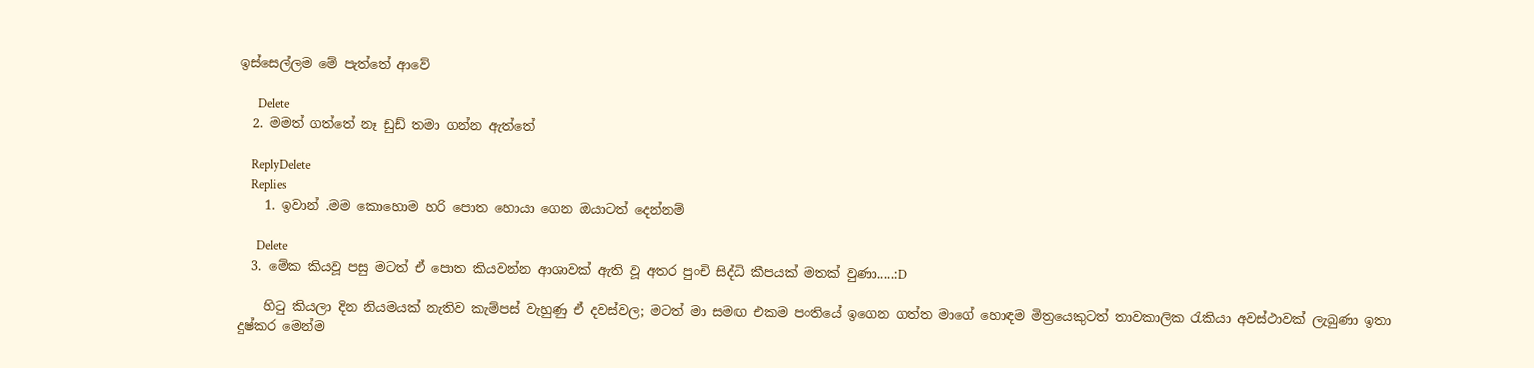ඉස්සෙල්ලම මේ පැත්තේ ආවේ

      Delete
  2. මමත් ගත්තේ නෑ ඩුඩ් තමා ගන්න ඇත්තේ

    ReplyDelete
    Replies
    1. ඉවාන් .මම කොහොම හරි පොත හොයා ගෙන ඔයාටත් දෙන්නම්

      Delete
  3. මේක කියවූ පසු මටත් ඒ පොත කියවන්න ආශාවක් ඇති වූ අතර පුංචි සිද්ධි කීපයක් මතක් වුණා.....:D

    හිටු කියලා දින නියමයක් නැතිව කැම්පස් වැහුණු ඒ දවස්වල; මටත් මා සමඟ එකම පංතියේ ඉගෙන ගත්ත මාගේ හොඳම මිත්‍රයෙකුටත් තාවකාලික රැකියා අවස්ථාවක් ලැබුණා ඉතා දුෂ්කර මෙන්ම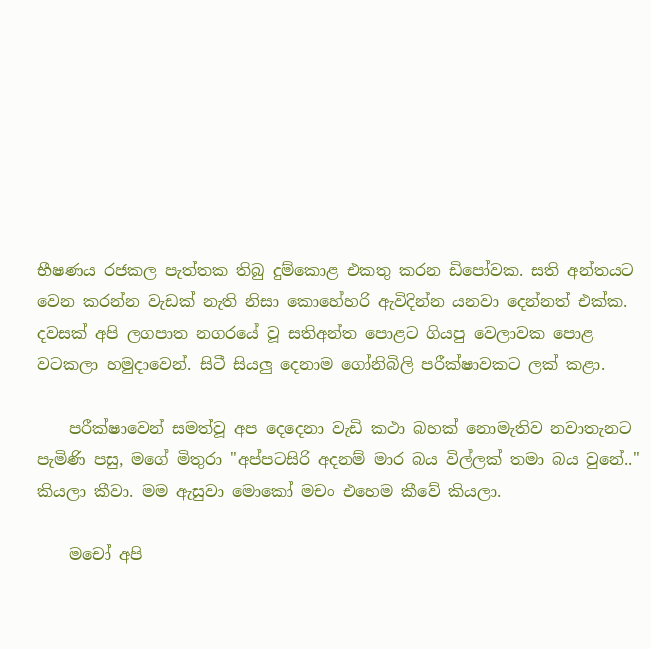භීෂණය රජකල පැත්තක තිබු දුම්කොළ එකතු කරන ඩිපෝවක. සති අන්තයට වෙන කරන්න වැඩක් නැති නිසා කොහේහරි ඇවිදින්න යනවා දෙන්නත් එක්ක. දවසක් අපි ලගපාත නගරයේ වූ සතිඅන්ත පොළට ගියපු වෙලාවක පොළ වටකලා හමුදාවෙන්. සිටී සියලු දෙනාම ගෝනිබිලි පරීක්ෂාවකට ලක් කළා.

    පරීක්ෂාවෙන් සමත්වූ අප දෙදෙනා වැඩි කථා බහක් නොමැතිව නවාතැනට පැමිණි පසු, මගේ මිතුරා "අප්පටසිරි අදනම් මාර බය විල්ලක් තමා බය වුනේ.." කියලා කීවා. මම ඇසුවා මොකෝ මචං එහෙම කීවේ කියලා.

    මචෝ අපි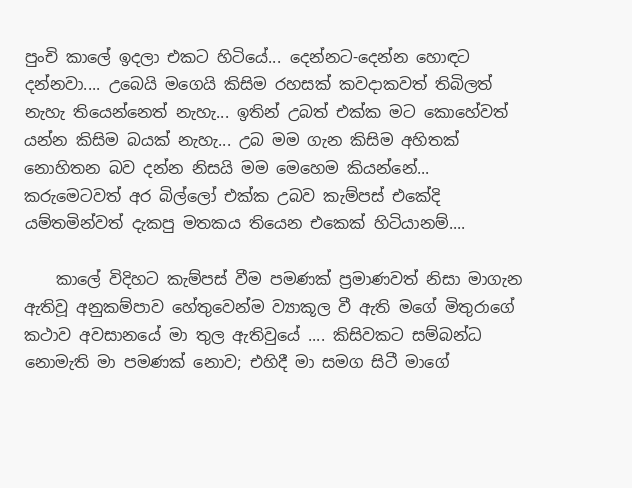පුංචි කාලේ ඉදලා එකට හිටියේ... දෙන්නට-දෙන්න හොඳට දන්නවා.... උබෙයි මගෙයි කිසිම රහසක් කවදාකවත් තිබිලත් නැහැ තියෙන්නෙත් නැහැ... ඉතින් උබත් එක්ක මට කොහේවත් යන්න කිසිම බයක් නැහැ... උබ මම ගැන කිසිම අහිතක් නොහිතන බව දන්න නිසයි මම මෙහෙම කියන්නේ... කරුමෙටවත් අර බිල්ලෝ එක්ක උබව කැම්පස් එකේදි යම්තමින්වත් දැකපු මතකය තියෙන එකෙක් හිටියානම්....

    කාලේ විදිහට කැම්පස් වීම පමණක් ප්‍රමාණවත් නිසා මාගැන ඇතිවූ අනුකම්පාව හේතුවෙන්ම ව්‍යාකූල වී ඇති මගේ මිතුරාගේ කථාව අවසානයේ මා තුල ඇතිවුයේ .... කිසිවකට සම්බන්ධ නොමැති මා පමණක් නොව; එහිදී මා සමග සිටී මාගේ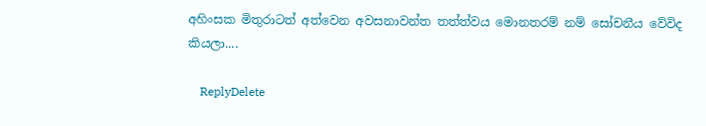අහිංසක මිතුරාටත් අත්වෙන අවසනාවන්ත තත්ත්වය මොනතරම් නම් සෝචනීය වේවිද කියලා....

    ReplyDelete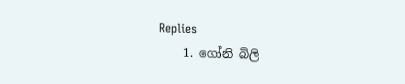Replies
    1. ගෝනි බිලි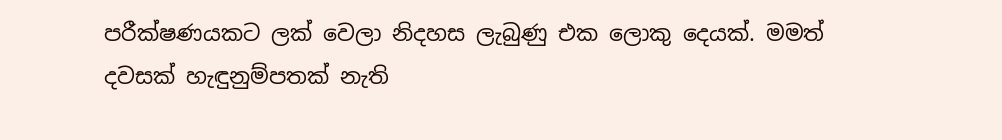පරීක්ෂණයකට ලක් වෙලා නිදහස ලැබුණු එක ලොකු දෙයක්. මමත් දවසක් හැඳුනුම්පතක් නැති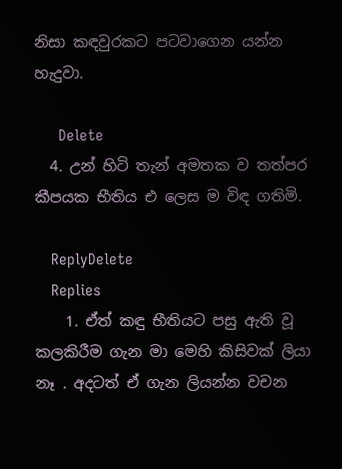නිසා කඳවුරකට පටවාගෙන යන්න හැදුවා.

      Delete
  4. උන් හිටි තැන් අමතක ව තත්පර කීපයක භීතිය එ ලෙස ම විඳ ගතිමි.

    ReplyDelete
    Replies
    1. ඒත් කඳු භීතියට පසු ඇති වූ කලකිරීම ගැන මා මෙහි කිසිවක් ලියා නෑ . අදටත් ඒ ගැන ලියන්න වචන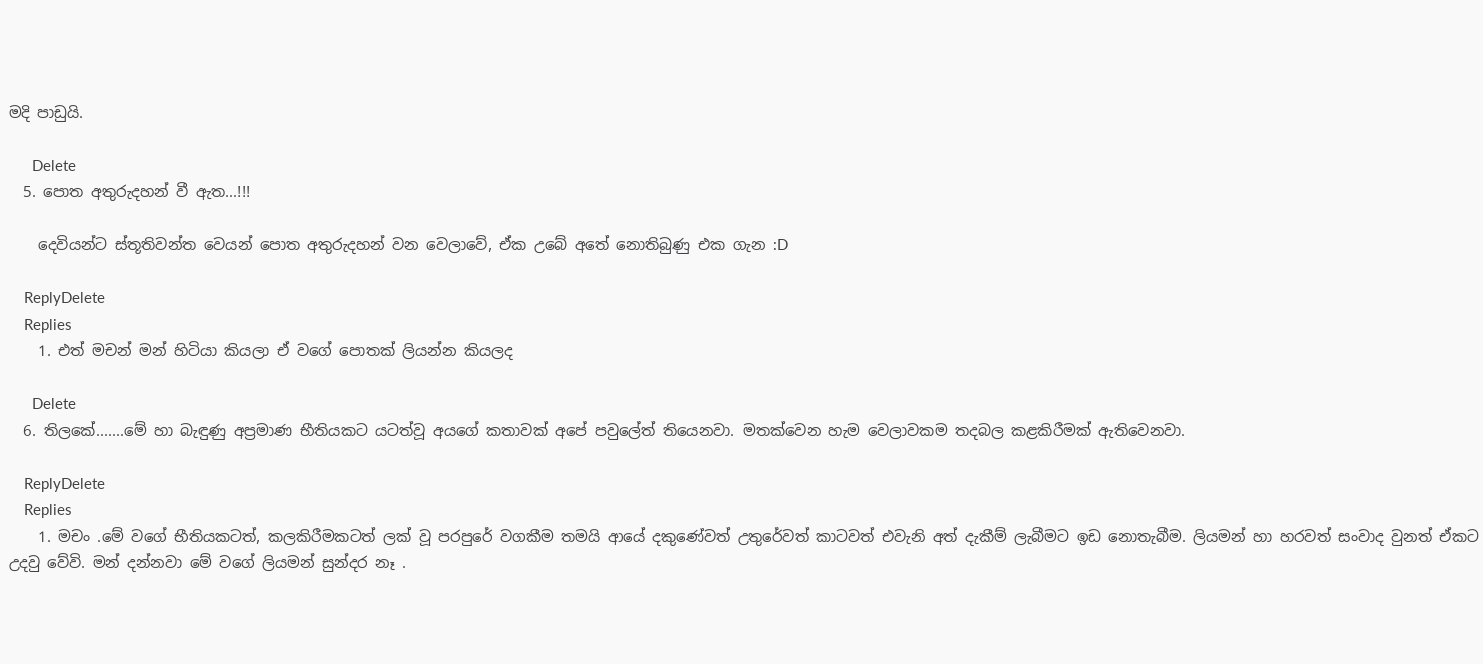මදි පාඩුයි.

      Delete
  5. පොත අතුරුදහන් වී ඇත...!!!

    දෙවියන්ට ස්තූතිවන්ත වෙයන් පොත අතුරුදහන් වන වෙලාවේ, ඒක උබේ අතේ නොතිබුණු එක ගැන :D

    ReplyDelete
    Replies
    1. එත් මචන් මන් හිටියා කියලා ඒ වගේ පොතක් ලියන්න කියලද

      Delete
  6. තිලකේ.......මේ හා බැඳුණු අප්‍රමාණ භීතියකට යටත්වූ අයගේ කතාවක් අපේ පවුලේත් තියෙනවා. මතක්වෙන හැම වෙලාවකම තදබල කළකිරීමක් ඇතිවෙනවා.

    ReplyDelete
    Replies
    1. මචං .මේ වගේ භීතියකටත්, කලකිරීමකටත් ලක් වූ පරපුරේ වගකීම තමයි ආයේ දකුණේවත් උතුරේවත් කාටවත් එවැනි අත් දැකීම් ලැබීමට ඉඩ නොතැබීම. ලියමන් හා හරවත් සංවාද වුනත් ඒකට උදවු වේවි. මන් දන්නවා මේ වගේ ලියමන් සුන්දර නෑ .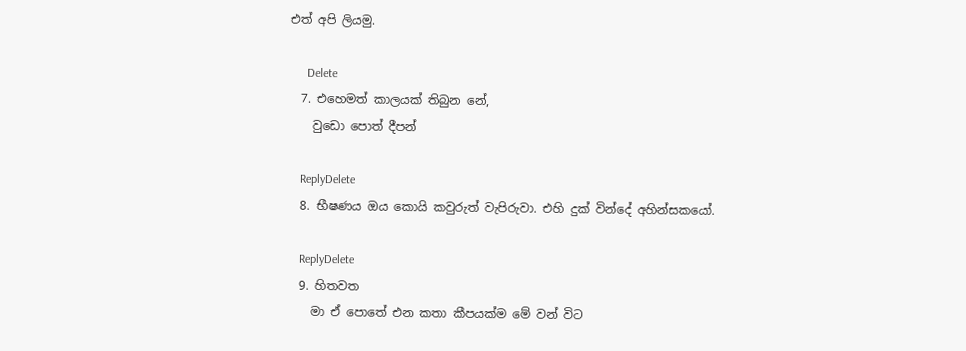එත් අපි ලියමු.

      Delete
  7. එහෙමත් කාලයක් තිබුන නේ,
    වුඩො පොත් දීපන්

    ReplyDelete
  8. භීෂණය ඔය කොයි කවුරුත් වැපිරුවා. එහි දුක් වින්දේ අහින්සකයෝ.

    ReplyDelete
  9. හිතවත
    මා ඒ පොතේ එන කතා කීපයක්ම මේ වන් විට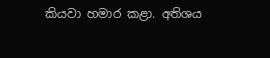කියවා හමාර කළා. අතිශය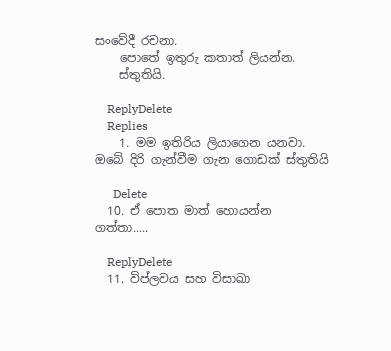සංවේදී රචනා.
    පොතේ ඉතුරු කතාත් ලියන්න.
    ස්තුතියි.

    ReplyDelete
    Replies
    1. මම ඉතිරිය ලියාගෙන යනවා. ඔබේ දිරි ගැන්වීම ගැන ගොඩක් ස්තුතියි

      Delete
  10. ඒ පොත මාත් හොයන්න ගත්තා.....

    ReplyDelete
  11. විප්ලවය සහ විසාඛා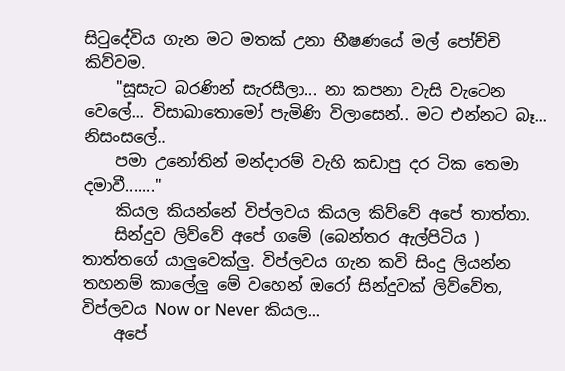සිටුදේවිය ගැන මට මතක් උනා භීෂණයේ මල් පෝච්චි කිව්වම.
    "සූසැට බරණින් සැරසීලා... නා කපනා වැසි වැටෙන වෙලේ... විසාඛාතොමෝ පැමිණි විලාසෙන්.. මට එන්නට බෑ... නිසංසලේ..
    පමා උනෝතින් මන්දාරම් වැහි කඩාපු දර ටික තෙමා දමාවී......."
    කියල කියන්නේ විප්ලවය කියල කිව්වේ අපේ තාත්තා.
    සින්දුව ලිව්වේ අපේ ගමේ (බෙන්තර ඇල්පිටිය ) තාත්තගේ යාලුවෙක්ලු. විප්ලවය ගැන කවි සිංදු ලියන්න තහනම් කාලේලු මේ වහෙන් ඔරෝ සින්දුවක් ලිව්වේත, විප්ලවය Now or Never කියල...
    අපේ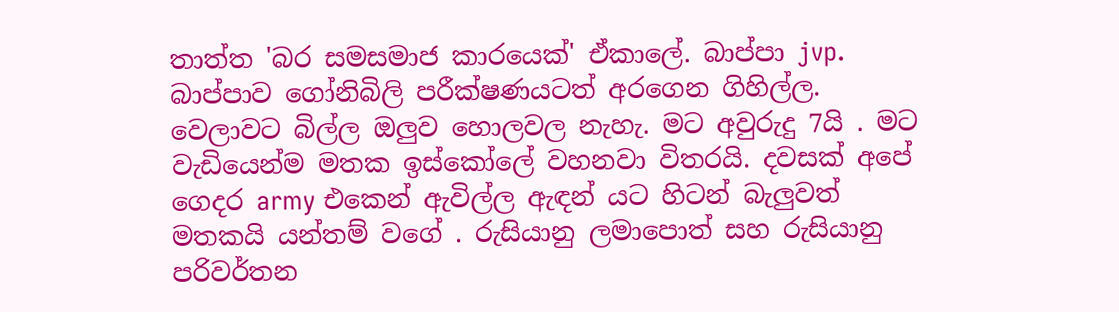තාත්ත 'බර සමසමාජ කාරයෙක්' ඒකාලේ. බාප්පා jvp. බාප්පාව ගෝනිබිලි පරීක්ෂණයටත් අරගෙන ගිහිල්ල. වෙලාවට බිල්ල ඔලුව හොලවල නැහැ. මට අවුරුදු 7යි . මට වැඩියෙන්ම මතක ඉස්කෝලේ වහනවා විතරයි. දවසක් අපේ ගෙදර army එකෙන් ඇවිල්ල ඇඳන් යට හිටන් බැලුවත් මතකයි යන්තම් වගේ . රුසියානු ලමාපොත් සහ රුසියානු පරිවර්තන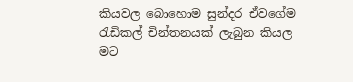කියවල බොහොම සුන්දර ඒවගේම රැඩිකල් චින්තනයක් ලැබුන කියල මට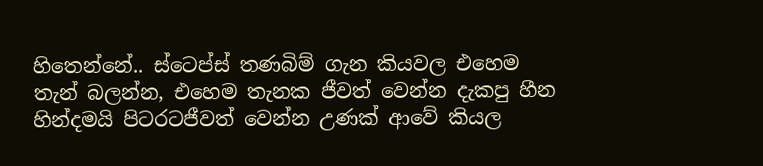හිතෙන්නේ.. ස්ටෙප්ස් තණබිම් ගැන කියවල එහෙම තැන් බලන්න, එහෙම තැනක ජීවත් වෙන්න දැකපු හීන හින්දමයි පිටරටජීවත් වෙන්න උණක් ආවේ කියල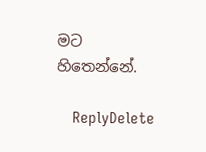මට හිතෙන්නේ.

    ReplyDelete